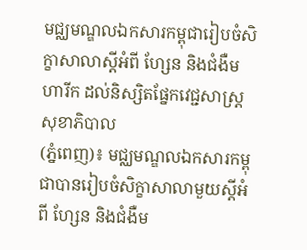មជ្ឈមណ្ឌលឯកសារកម្ពុជារៀបចំសិក្ខាសាលាស្ដីអំពី ហ្សែន និងជំងឺមហារីក ដល់និស្សិតផ្នែកវេជ្ជសាស្រ្តសុខាភិបាល
(ភ្នំពេញ)៖ មជ្ឈមណ្ឌលឯកសារកម្ពុជាបានរៀបចំសិក្ខាសាលាមួយស្ដីអំពី ហ្សែន និងជំងឺម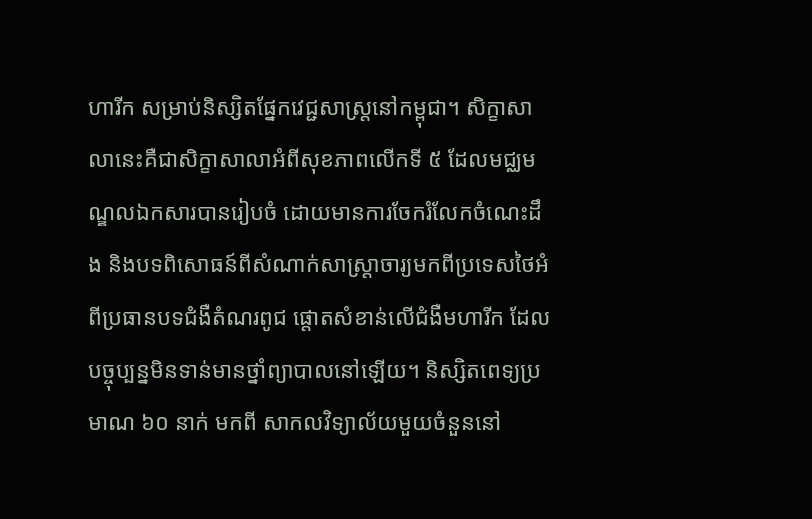ហារីក សម្រាប់និស្សិតផ្នែកវេជ្ជសាស្រ្តនៅកម្ពុជា។ សិក្ខាសាលានេះគឺជាសិក្ខាសាលាអំពីសុខភាពលើកទី ៥ ដែលមជ្ឈមណ្ឌលឯកសារបានរៀបចំ ដោយមានការចែករំលែកចំណេះដឹង និងបទពិសោធន៍ពីសំណាក់សាស្រ្ដាចារ្យមកពីប្រទេសថៃអំពីប្រធានបទជំងឺតំណរពូជ ផ្ដោតសំខាន់លើជំងឺមហារីក ដែលបច្ចុប្បន្នមិនទាន់មានថ្នាំព្យាបាលនៅឡើយ។ និស្សិតពេទ្យប្រមាណ ៦០ នាក់ មកពី សាកលវិទ្យាល័យមួយចំនួននៅ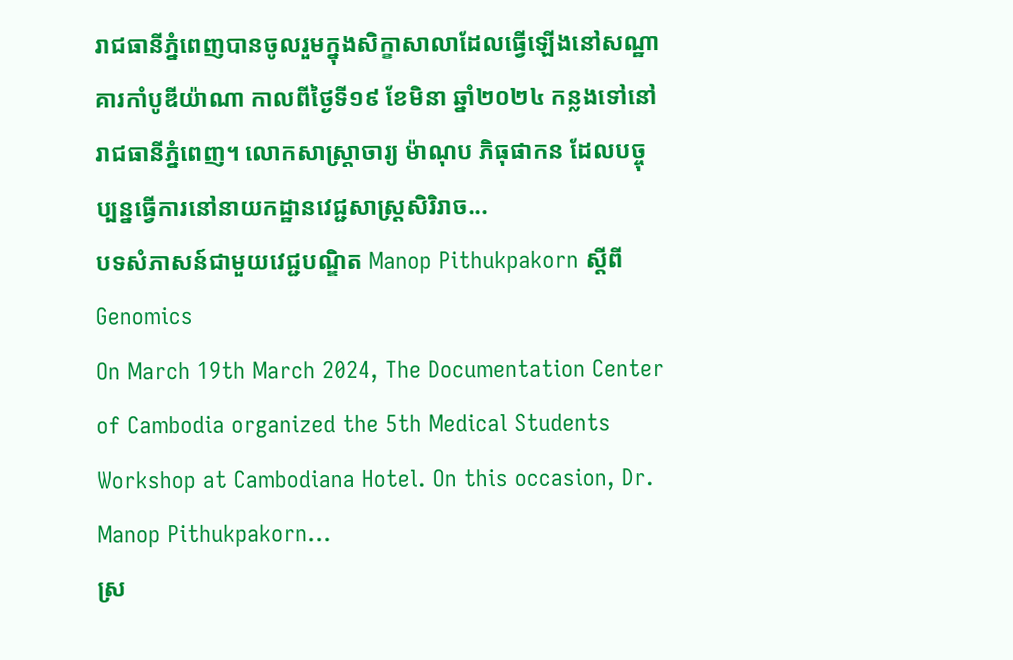រាជធានីភ្នំពេញបានចូលរួមក្នុងសិក្ខាសាលាដែលធ្វើឡើងនៅសណ្ឋាគារកាំបូឌីយ៉ាណា កាលពីថ្ងៃទី១៩ ខែមិនា ឆ្នាំ២០២៤ កន្លងទៅនៅរាជធានីភ្នំពេញ។ លោកសាស្រ្តាចារ្យ ម៉ាណុប ភិធុផាកន ដែលបច្ចុប្បន្នធ្វើការនៅនាយកដ្ឋានវេជ្ជសាស្រ្តសិរិរាច...
បទសំភាសន៍ជាមួយវេជ្ជបណ្ឌិត Manop Pithukpakorn ស្តីពី Genomics
On March 19th March 2024, The Documentation Center of Cambodia organized the 5th Medical Students Workshop at Cambodiana Hotel. On this occasion, Dr. Manop Pithukpakorn...
ស្រ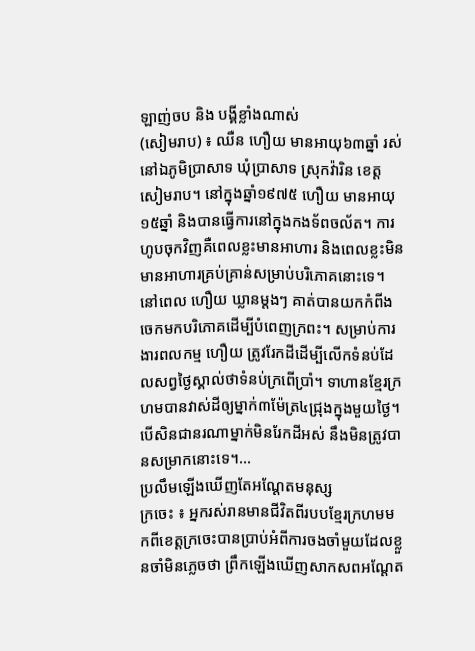ឡាញ់ចប និង បង្គីខ្លាំងណាស់
(សៀមរាប) ៖ ឈឺន ហឿយ មានអាយុ៦៣ឆ្នាំ រស់នៅឯភូមិប្រាសាទ ឃុំប្រាសាទ ស្រុកវ៉ារិន ខេត្តសៀមរាប។ នៅក្នុងឆ្នាំ១៩៧៥ ហឿយ មានអាយុ១៥ឆ្នាំ និងបានធ្វើការនៅក្នុងកងទ័ពចល័ត។ ការហូបចុកវិញគឺពេលខ្លះមានអាហារ និងពេលខ្លះមិនមានអាហារគ្រប់គ្រាន់សម្រាប់បរិភោគនោះទេ។ នៅពេល ហឿយ ឃ្លានម្តងៗ គាត់បានយកកំពីងចេកមកបរិភោគដើម្បីបំពេញក្រពះ។ សម្រាប់ការងារពលកម្ម ហឿយ ត្រូវរែកដីដើម្បីលើកទំនប់ដែលសព្វថ្ងៃស្គាល់ថាទំនប់ក្រពើប្រាំ។ ទាហានខ្មែរក្រហមបានវាស់ដីឲ្យម្នាក់៣ម៉ែត្រ៤ជ្រុងក្នុងមួយថ្ងៃ។ បើសិនជានរណាម្នាក់មិនរែកដីអស់ នឹងមិនត្រូវបានសម្រាកនោះទេ។...
ប្រលឹមឡើងឃើញតែអណ្ដែតមនុស្ស
ក្រចេះ ៖ អ្នករស់រានមានជីវិតពីរបបខ្មែរក្រហមមកពីខេត្តក្រចេះបានប្រាប់អំពីការចងចាំមួយដែលខ្លួនចាំមិនភ្លេចថា ព្រឹកឡើងឃើញសាកសពអណ្ដែត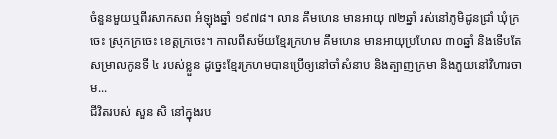ចំនួនមួយឬពីរសាកសព អំឡុងឆ្នាំ ១៩៧៨។ លាន គឹមហេន មានអាយុ ៧២ឆ្នាំ រស់នៅភូមិដូនជ្រាំ ឃុំក្រចេះ ស្រុកក្រចេះ ខេត្តក្រចេះ។ កាលពីសម័យខ្មែរក្រហម គឹមហេន មានអាយុប្រហែល ៣០ឆ្នាំ និងទើបតែសម្រាលកូនទី ៤ របស់ខ្លួន ដូច្នេះខ្មែរក្រហមបានប្រើឲ្យនៅចាំសំនាប និងត្បាញក្រមា និងភួយនៅវិហារចាម...
ជីវិតរបស់ សួន សិ នៅក្នុងរប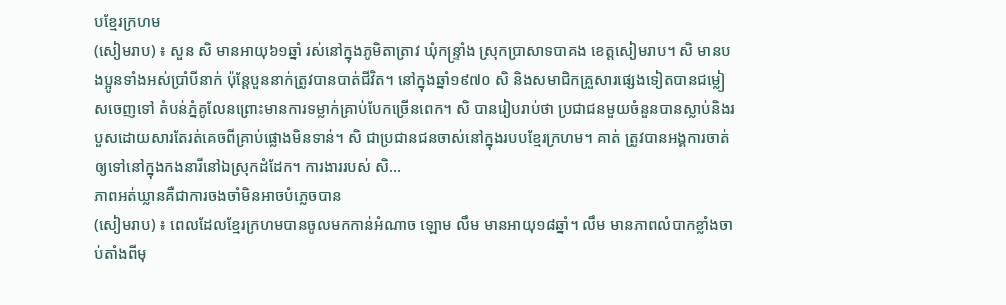បខ្មែរក្រហម
(សៀមរាប) ៖ សួន សិ មានអាយុ៦១ឆ្នាំ រស់នៅក្នុងភូមិតាត្រាវ ឃុំកន្ទ្រាំង ស្រុកប្រាសាទបាគង ខេត្តសៀមរាប។ សិ មានបងប្អូនទាំងអស់ប្រាំបីនាក់ ប៉ុន្ដែបួននាក់ត្រូវបានបាត់ជីវិត។ នៅក្នុងឆ្នាំ១៩៧០ សិ និងសមាជិកគ្រួសារផ្សេងទៀតបានជម្លៀសចេញទៅ តំបន់ភ្នំគូលែនព្រោះមានការទម្លាក់គ្រាប់បែកច្រើនពេក។ សិ បានរៀបរាប់ថា ប្រជាជនមួយចំនួនបានស្លាប់និងរបួសដោយសារតែរត់គេចពីគ្រាប់ផ្លោងមិនទាន់។ សិ ជាប្រជានជនចាស់នៅក្នុងរបបខ្មែរក្រហម។ គាត់ ត្រូវបានអង្គការចាត់ឲ្យទៅនៅក្នុងកងនារីនៅឯស្រុកដំដែក។ ការងាររបស់ សិ...
ភាពអត់ឃ្លានគឺជាការចងចាំមិនអាចបំភ្លេចបាន
(សៀមរាប) ៖ ពេលដែលខ្មែរក្រហមបានចូលមកកាន់អំណាច ឡោម លឹម មានអាយុ១៨ឆ្នាំ។ លឹម មានភាពលំបាកខ្លាំងចាប់តាំងពីមុ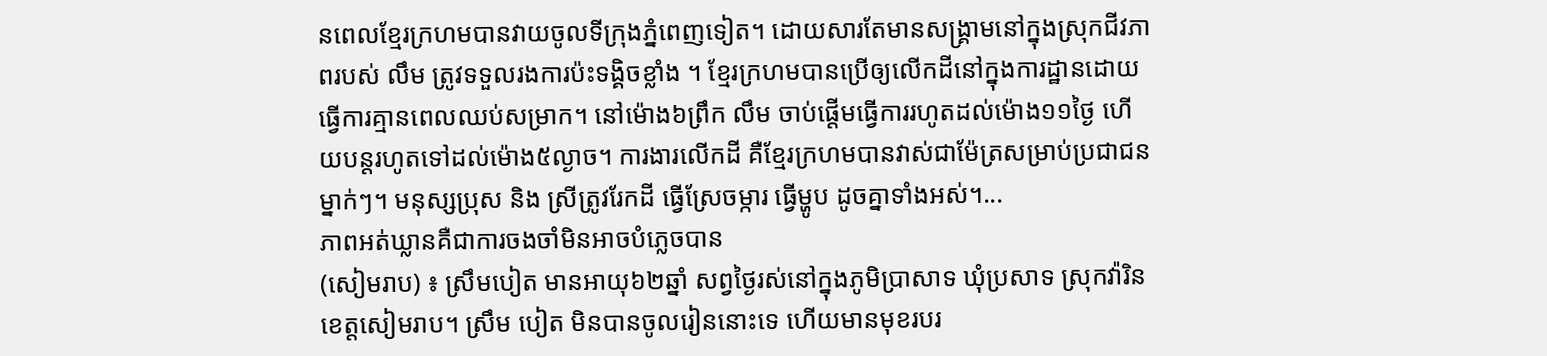នពេលខ្មែរក្រហមបានវាយចូលទីក្រុងភ្នំពេញទៀត។ ដោយសារតែមានសង្គ្រាមនៅក្នុងស្រុកជីវភាពរបស់ លឹម ត្រូវទទួលរងការប៉ះទង្គិចខ្លាំង ។ ខ្មែរក្រហមបានប្រើឲ្យលើកដីនៅក្នុងការដ្ឋានដោយធ្វើការគ្មានពេលឈប់សម្រាក។ នៅម៉ោង៦ព្រឹក លឹម ចាប់ផ្ដើមធ្វើការរហូតដល់ម៉ោង១១ថ្ងៃ ហើយបន្តរហូតទៅដល់ម៉ោង៥ល្ងាច។ ការងារលើកដី គឺខ្មែរក្រហមបានវាស់ជាម៉ែត្រសម្រាប់ប្រជាជនម្នាក់ៗ។ មនុស្សប្រុស និង ស្រីត្រូវរែកដី ធ្វើស្រែចម្ការ ធ្វើម្ហូប ដូចគ្នាទាំងអស់។...
ភាពអត់ឃ្លានគឺជាការចងចាំមិនអាចបំភ្លេចបាន
(សៀមរាប) ៖ ស្រឹមបៀត មានអាយុ៦២ឆ្នាំ សព្វថ្ងៃរស់នៅក្នុងភូមិប្រាសាទ ឃុំប្រសាទ ស្រុកវ៉ារិន ខេត្តសៀមរាប។ ស្រឹម បៀត មិនបានចូលរៀននោះទេ ហើយមានមុខរបរ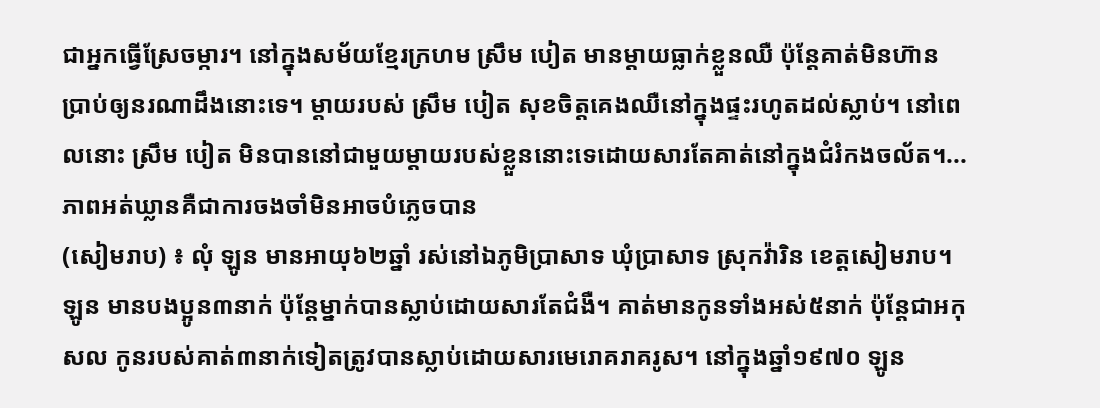ជាអ្នកធ្វើស្រែចម្ការ។ នៅក្នុងសម័យខ្មែរក្រហម ស្រឹម បៀត មានម្ដាយធ្លាក់ខ្លួនឈឺ ប៉ុន្តែគាត់មិនហ៊ានប្រាប់ឲ្យនរណាដឹងនោះទេ។ ម្តាយរបស់ ស្រឹម បៀត សុខចិត្តគេងឈឺនៅក្នុងផ្ទះរហូតដល់ស្លាប់។ នៅពេលនោះ ស្រឹម បៀត មិនបាននៅជាមួយម្ដាយរបស់ខ្លួននោះទេដោយសារតែគាត់នៅក្នុងជំរំកងចល័ត។...
ភាពអត់ឃ្លានគឺជាការចងចាំមិនអាចបំភ្លេចបាន
(សៀមរាប) ៖ លុំ ឡូន មានអាយុ៦២ឆ្នាំ រស់នៅឯភូមិប្រាសាទ ឃុំប្រាសាទ ស្រុកវ៉ារិន ខេត្តសៀមរាប។ ឡូន មានបងប្អូន៣នាក់ ប៉ុន្តែម្នាក់បានស្លាប់ដោយសារតែជំងឺ។ គាត់មានកូនទាំងអស់៥នាក់ ប៉ុន្តែជាអកុសល កូនរបស់គាត់៣នាក់ទៀតត្រូវបានស្លាប់ដោយសារមេរោគរាគរូស។ នៅក្នុងឆ្នាំ១៩៧០ ឡូន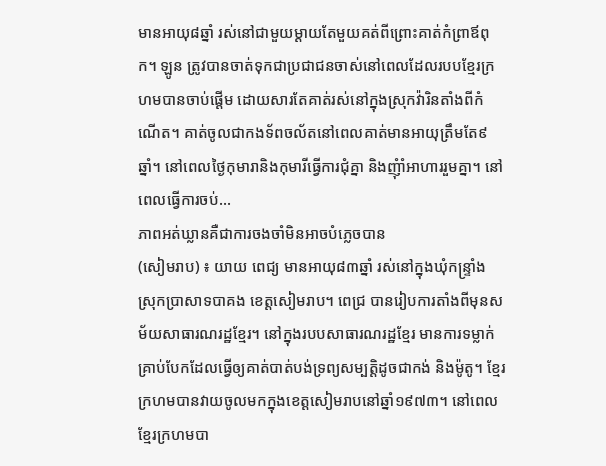មានអាយុ៨ឆ្នាំ រស់នៅជាមួយម្ដាយតែមួយគត់ពីព្រោះគាត់កំព្រាឪពុក។ ឡូន ត្រូវបានចាត់ទុកជាប្រជាជនចាស់នៅពេលដែលរបបខ្មែរក្រហមបានចាប់ផ្ដើម ដោយសារតែគាត់រស់នៅក្នុងស្រុកវ៉ារិនតាំងពីកំណើត។ គាត់ចូលជាកងទ័ពចល័តនៅពេលគាត់មានអាយុត្រឹមតែ៩ឆ្នាំ។ នៅពេលថ្ងៃកុមារានិងកុមារីធ្វើការជុំគ្នា និងញុំាំអាហាររួមគ្នា។ នៅពេលធ្វើការចប់...
ភាពអត់ឃ្លានគឺជាការចងចាំមិនអាចបំភ្លេចបាន
(សៀមរាប) ៖ យាយ ពេជ្យ មានអាយុ៨៣ឆ្នាំ រស់នៅក្នុងឃុំកន្រ្ទាំង ស្រុកប្រាសាទបាគង ខេត្តសៀមរាប។ ពេជ្រ បានរៀបការតាំងពីមុនសម័យសាធារណរដ្ឋខ្មែរ។ នៅក្នុងរបបសាធារណរដ្ឋខ្មែរ មានការទម្លាក់គ្រាប់បែកដែលធ្វើឲ្យគាត់បាត់បង់ទ្រព្យសម្បត្តិដូចជាកង់ និងម៉ូតូ។ ខ្មែរក្រហមបានវាយចូលមកក្នុងខេត្តសៀមរាបនៅឆ្នាំ១៩៧៣។ នៅពេលខ្មែរក្រហមបា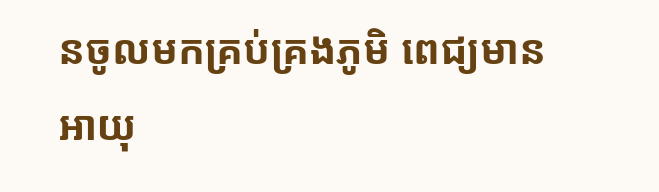នចូលមកគ្រប់គ្រងភូមិ ពេជ្យមានអាយុ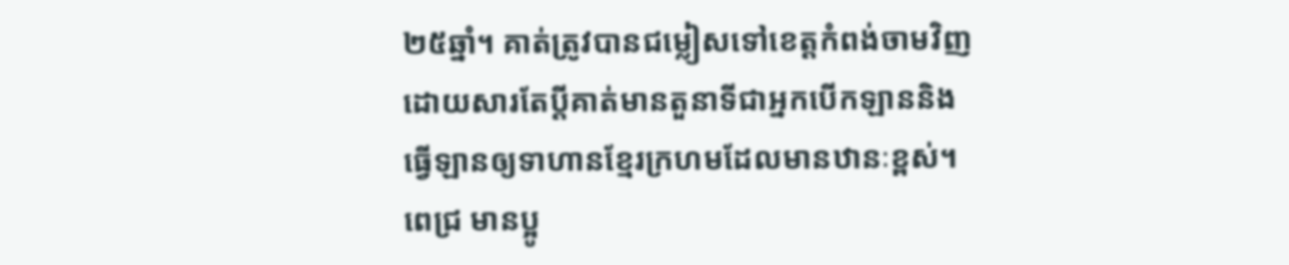២៥ឆ្នាំ។ គាត់ត្រូវបានជម្លៀសទៅខេត្តកំពង់ចាមវិញដោយសារតែប្តីគាត់មានតួនាទីជាអ្នកបើកឡាននិងធ្វើឡានឲ្យទាហានខ្មែរក្រហមដែលមានឋានៈខ្ពស់។ ពេជ្រ មានប្អូ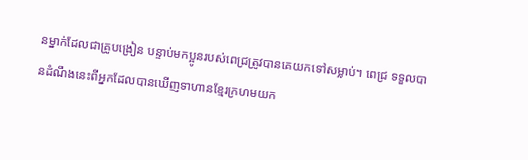នម្នាក់ដែលជាគ្រូបង្រៀន បន្ទាប់មកប្អូនរបស់ពេជ្រត្រូវបានគេយកទៅសម្លាប់។ ពេជ្រ ទទួលបានដំណឹងនេះពីអ្នកដែលបានឃើញទាហានខ្មែរក្រហមយក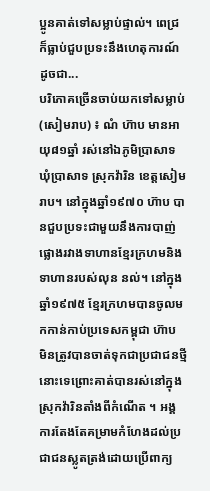ប្អូនគាត់ទៅសម្លាប់ផ្ទាល់។ ពេជ្រ ក៏ធ្លាប់ជួបប្រទះនឹងហេតុការណ៍ដូចជា...
បរិភោគច្រើនចាប់យកទៅសម្លាប់
(សៀមរាប) ៖ ណំ ហ៊ាប មានអាយុ៨១ឆ្នាំ រស់នៅឯភូមិប្រាសាទ ឃុំប្រាសាទ ស្រុកវ៉ារិន ខេត្តសៀមរាប។ នៅក្នុងឆ្នាំ១៩៧០ ហ៊ាប បានជួបប្រទះជាមួយនឹងការបាញ់ផ្លោងរវាងទាហានខ្មែរក្រហមនិងទាហានរបស់លុន នល់។ នៅក្នុងឆ្នាំ១៩៧៥ ខ្មែរក្រហមបានចូលមកកាន់កាប់ប្រទេសកម្ពុជា ហ៊ាប មិនត្រូវបានចាត់ទុកជាប្រជាជនថ្មីនោះទេព្រោះគាត់បានរស់នៅក្នុងស្រុកវ៉ារិនតាំងពីកំណើត ។ អង្គការតែងតែគម្រាមកំហែងដល់ប្រជាជនស្លូតត្រង់ដោយប្រើពាក្យ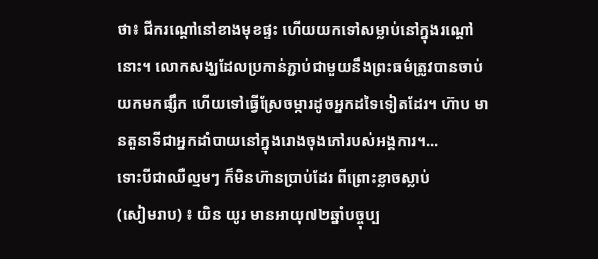ថា៖ ជីករណ្ដៅនៅខាងមុខផ្ទះ ហើយយកទៅសម្លាប់នៅក្នុងរណ្ដៅនោះ។ លោកសង្ឃដែលប្រកាន់ភ្ជាប់ជាមួយនឹងព្រះធម៌ត្រូវបានចាប់យកមកផ្សឹក ហើយទៅធ្វើស្រែចម្ការដូចអ្នកដទៃទៀតដែរ។ ហ៊ាប មានតួនាទីជាអ្នកដាំបាយនៅក្នុងរោងចុងភៅរបស់អង្គការ។...
ទោះបីជាឈឺល្មមៗ ក៏មិនហ៊ានប្រាប់ដែរ ពីព្រោះខ្លាចស្លាប់
(សៀមរាប) ៖ យិន យូរ មានអាយុ៧២ឆ្នាំបច្ចុប្ប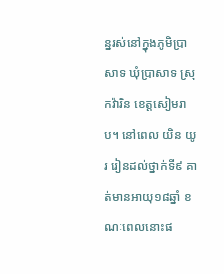ន្នរស់នៅក្នុងភូមិប្រាសាទ ឃុំប្រាសាទ ស្រុកវ៉ារិន ខេត្តសៀមរាប។ នៅពេល យិន យូរ រៀនដល់ថ្នាក់ទី៩ គាត់មានអាយុ១៨ឆ្នាំ ខណៈពេលនោះផ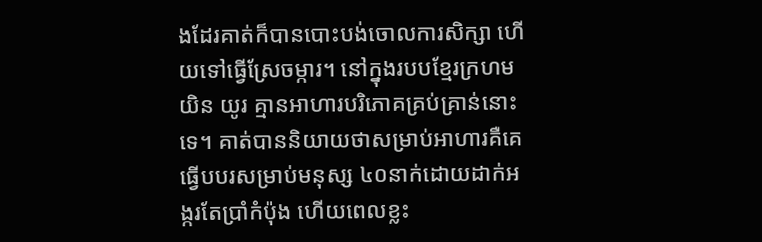ងដែរគាត់ក៏បានបោះបង់ចោលការសិក្សា ហើយទៅធ្វើស្រែចម្ការ។ នៅក្នុងរបបខ្មែរក្រហម យិន យូរ គ្មានអាហារបរិភោគគ្រប់គ្រាន់នោះទេ។ គាត់បាននិយាយថាសម្រាប់អាហារគឺគេធ្វើបបរសម្រាប់មនុស្ស ៤០នាក់ដោយដាក់អង្ករតែប្រាំកំប៉ុង ហើយពេលខ្លះ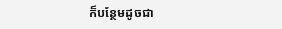ក៏បន្ថែមដូចជា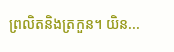ព្រលិតនិងត្រកួន។ យិន...